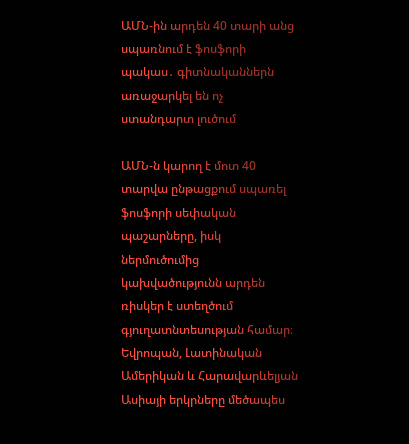ԱՄՆ-ին արդեն 40 տարի անց սպառնում է ֆոսֆորի պակաս․ գիտնականներն առաջարկել են ոչ ստանդարտ լուծում

ԱՄՆ-ն կարող է մոտ 40 տարվա ընթացքում սպառել ֆոսֆորի սեփական պաշարները, իսկ ներմուծումից կախվածությունն արդեն ռիսկեր է ստեղծում գյուղատնտեսության համար։ Եվրոպան, Լատինական Ամերիկան և Հարավարևելյան Ասիայի երկրները մեծապես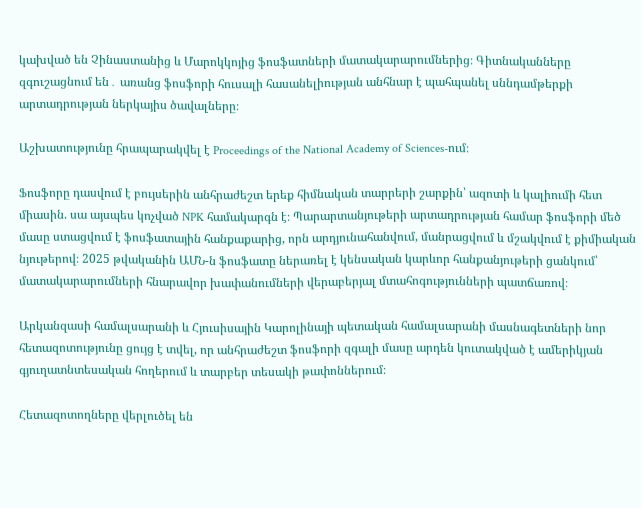կախված են Չինաստանից և Մարոկկոյից ֆոսֆատների մատակարարումներից։ Գիտնականները զգուշացնում են․ առանց ֆոսֆորի հուսալի հասանելիության անհնար է պահպանել սննդամթերքի արտադրության ներկայիս ծավալները։

Աշխատությունը հրապարակվել է Proceedings of the National Academy of Sciences-ում։

Ֆոսֆորը դասվում է բույսերին անհրաժեշտ երեք հիմնական տարրերի շարքին՝ ազոտի և կալիումի հետ միասին. սա այսպես կոչված NPK համակարգն է։ Պարարտանյութերի արտադրության համար ֆոսֆորի մեծ մասը ստացվում է ֆոսֆատային հանքաքարից, որն արդյունահանվում, մանրացվում և մշակվում է քիմիական նյութերով։ 2025 թվականին ԱՄՆ-ն ֆոսֆատը ներառել է կենսական կարևոր հանքանյութերի ցանկում՝ մատակարարումների հնարավոր խափանումների վերաբերյալ մտահոգությունների պատճառով։

Արկանզասի համալսարանի և Հյուսիսային Կարոլինայի պետական համալսարանի մասնագետների նոր հետազոտությունը ցույց է տվել, որ անհրաժեշտ ֆոսֆորի զգալի մասը արդեն կուտակված է ամերիկյան գյուղատնտեսական հողերում և տարբեր տեսակի թափոններում։

Հետազոտողները վերլուծել են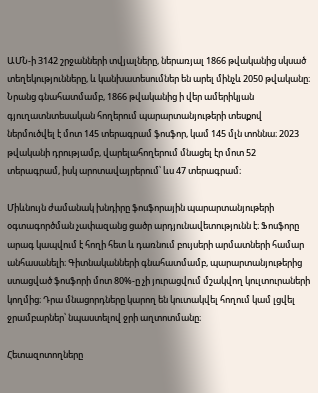ԱՄՆ-ի 3142 շրջանների տվյալները, ներառյալ 1866 թվականից սկսած տեղեկությունները, և կանխատեսումներ են արել մինչև 2050 թվականը։ Նրանց գնահատմամբ, 1866 թվականից ի վեր ամերիկյան գյուղատնտեսական հողերում պարարտանյութերի տեսքով ներմուծվել է մոտ 145 տերագրամ ֆոսֆոր, կամ 145 մլն տոննա։ 2023 թվականի դրությամբ, վարելահողերում մնացել էր մոտ 52 տերագրամ, իսկ արոտավայրերում՝ ևս 47 տերագրամ։

Միևնույն ժամանակ խնդիրը ֆոսֆորային պարարտանյութերի օգտագործման չափազանց ցածր արդյունավետությունն է։ Ֆոսֆորը արագ կապվում է հողի հետ և դառնում բույսերի արմատների համար անհասանելի։ Գիտնականների գնահատմամբ, պարարտանյութերից ստացված ֆոսֆորի մոտ 80%-ը չի յուրացվում մշակվող կուլտուրաների կողմից։ Դրա մնացորդները կարող են կուտակվել հողում կամ լցվել ջրամբարներ՝ նպաստելով ջրի աղտոտմանը։

Հետազոտողները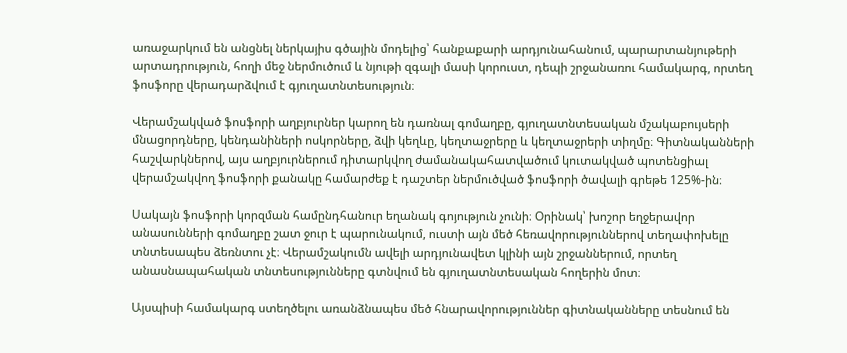առաջարկում են անցնել ներկայիս գծային մոդելից՝ հանքաքարի արդյունահանում, պարարտանյութերի արտադրություն, հողի մեջ ներմուծում և նյութի զգալի մասի կորուստ, դեպի շրջանառու համակարգ, որտեղ ֆոսֆորը վերադարձվում է գյուղատնտեսություն։

Վերամշակված ֆոսֆորի աղբյուրներ կարող են դառնալ գոմաղբը, գյուղատնտեսական մշակաբույսերի մնացորդները, կենդանիների ոսկորները, ձվի կեղևը, կեղտաջրերը և կեղտաջրերի տիղմը։ Գիտնականների հաշվարկներով, այս աղբյուրներում դիտարկվող ժամանակահատվածում կուտակված պոտենցիալ վերամշակվող ֆոսֆորի քանակը համարժեք է դաշտեր ներմուծված ֆոսֆորի ծավալի գրեթե 125%-ին։

Սակայն ֆոսֆորի կորզման համընդհանուր եղանակ գոյություն չունի։ Օրինակ՝ խոշոր եղջերավոր անասունների գոմաղբը շատ ջուր է պարունակում, ուստի այն մեծ հեռավորություններով տեղափոխելը տնտեսապես ձեռնտու չէ։ Վերամշակումն ավելի արդյունավետ կլինի այն շրջաններում, որտեղ անասնապահական տնտեսությունները գտնվում են գյուղատնտեսական հողերին մոտ։

Այսպիսի համակարգ ստեղծելու առանձնապես մեծ հնարավորություններ գիտնականները տեսնում են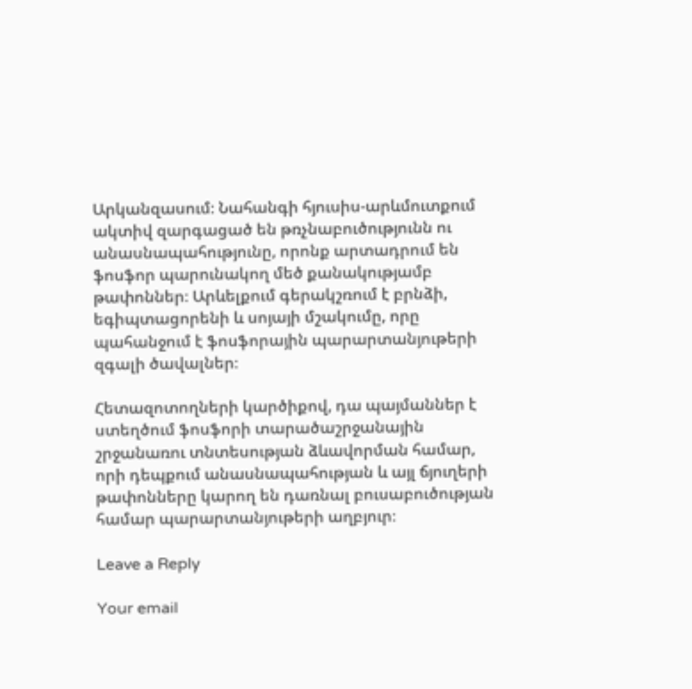Արկանզասում։ Նահանգի հյուսիս-արևմուտքում ակտիվ զարգացած են թռչնաբուծությունն ու անասնապահությունը, որոնք արտադրում են ֆոսֆոր պարունակող մեծ քանակությամբ թափոններ։ Արևելքում գերակշռում է բրնձի, եգիպտացորենի և սոյայի մշակումը, որը պահանջում է ֆոսֆորային պարարտանյութերի զգալի ծավալներ։

Հետազոտողների կարծիքով, դա պայմաններ է ստեղծում ֆոսֆորի տարածաշրջանային շրջանառու տնտեսության ձևավորման համար, որի դեպքում անասնապահության և այլ ճյուղերի թափոնները կարող են դառնալ բուսաբուծության համար պարարտանյութերի աղբյուր։

Leave a Reply

Your email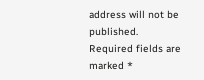address will not be published. Required fields are marked *